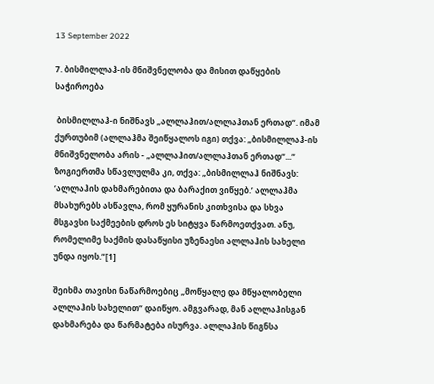13 September 2022

7. ბისმილლაჰ-ის მნიშვნელობა და მისით დაწყების საჭიროება

 ბისმილლაჰ-ი ნიშნავს „ალლაჰით/ალლაჰთან ერთად“. იმამ ქურთუბიმ (ალლაჰმა შეიწყალოს იგი) თქვა: „ბისმილლაჰ-ის მნიშვნელობა არის - „ალლაჰით/ალლაჰთან ერთად“...“ ზოგიერთმა სწავლულმა კი, თქვა: „ბისმილლაჰ ნიშნავს: ‘ალლაჰის დახმარებითა და ბარაქით ვიწყებ.’ ალლაჰმა მსახურებს ასწავლა, რომ ყურანის კითხვისა და სხვა მსგავსი საქმეების დროს ეს სიტყვა წარმოეთქვათ. ანუ, რომელიმე საქმის დასაწყისი უზენაესი ალლაჰის სახელი უნდა იყოს.“[1]

შეიხმა თავისი ნაწარმოებიც „მოწყალე და მწყალობელი ალლაჰის სახელით“ დაიწყო. ამგვარად, მან ალლაჰისგან დახმარება და წარმატება ისურვა. ალლაჰის წიგნსა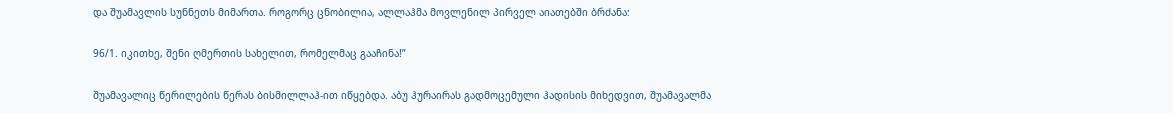და შუამავლის სუნნეთს მიმართა. როგორც ცნობილია, ალლაჰმა მოვლენილ პირველ აიათებში ბრძანა:

96/1. იკითხე, შენი ღმერთის სახელით, რომელმაც გააჩინა!”

შუამავალიც წერილების წერას ბისმილლაჰ-ით იწყებდა. აბუ ჰურაირას გადმოცემული ჰადისის მიხედვით, შუამავალმა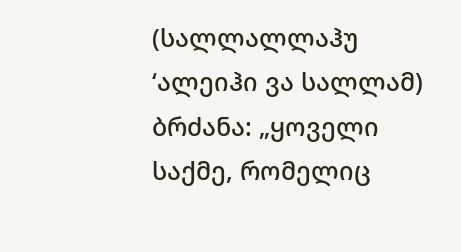(სალლალლაჰუ ‘ალეიჰი ვა სალლამ) ბრძანა: „ყოველი საქმე, რომელიც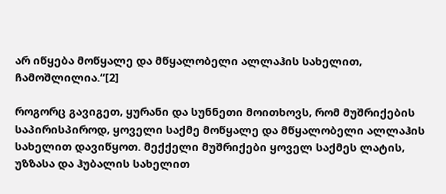არ იწყება მოწყალე და მწყალობელი ალლაჰის სახელით, ჩამოშლილია.“[2]

როგორც გავიგეთ, ყურანი და სუნნეთი მოითხოვს, რომ მუშრიქების საპირისპიროდ, ყოველი საქმე მოწყალე და მწყალობელი ალლაჰის სახელით დავიწყოთ. მექქელი მუშრიქები ყოველ საქმეს ლატის, უზზასა და ჰუბალის სახელით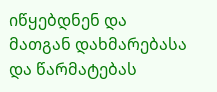იწყებდნენ და მათგან დახმარებასა და წარმატებას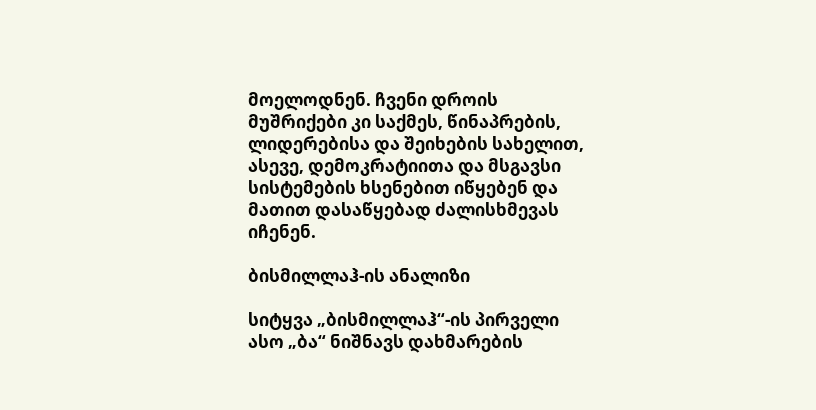მოელოდნენ. ჩვენი დროის მუშრიქები კი საქმეს, წინაპრების, ლიდერებისა და შეიხების სახელით, ასევე, დემოკრატიითა და მსგავსი სისტემების ხსენებით იწყებენ და მათით დასაწყებად ძალისხმევას იჩენენ.

ბისმილლაჰ-ის ანალიზი

სიტყვა „ბისმილლაჰ“-ის პირველი ასო „ბა“ ნიშნავს დახმარების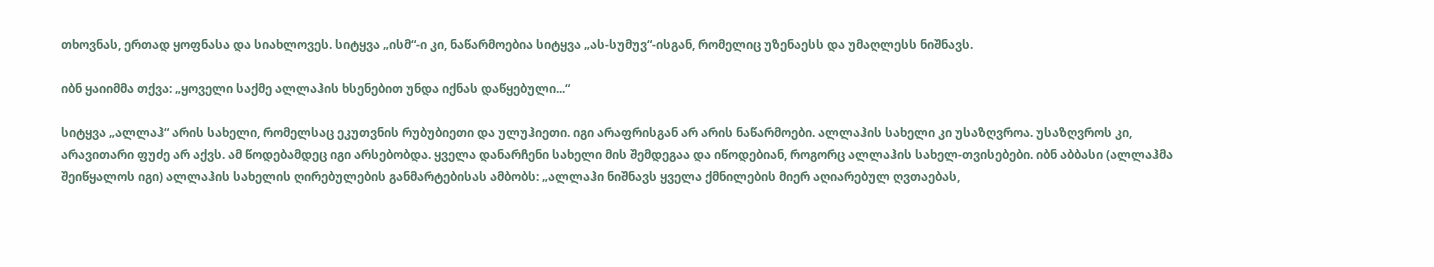თხოვნას, ერთად ყოფნასა და სიახლოვეს. სიტყვა „ისმ“-ი კი, ნაწარმოებია სიტყვა „ას-სუმუვ“-ისგან, რომელიც უზენაესს და უმაღლესს ნიშნავს.

იბნ ყაიიმმა თქვა: „ყოველი საქმე ალლაჰის ხსენებით უნდა იქნას დაწყებული...“

სიტყვა „ალლაჰ“ არის სახელი, რომელსაც ეკუთვნის რუბუბიეთი და ულუჰიეთი. იგი არაფრისგან არ არის ნაწარმოები. ალლაჰის სახელი კი უსაზღვროა. უსაზღვროს კი, არავითარი ფუძე არ აქვს. ამ წოდებამდეც იგი არსებობდა. ყველა დანარჩენი სახელი მის შემდეგაა და იწოდებიან, როგორც ალლაჰის სახელ-თვისებები. იბნ აბბასი (ალლაჰმა შეიწყალოს იგი) ალლაჰის სახელის ღირებულების განმარტებისას ამბობს: „ალლაჰი ნიშნავს ყველა ქმნილების მიერ აღიარებულ ღვთაებას,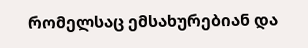რომელსაც ემსახურებიან და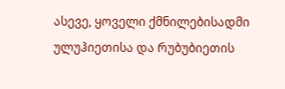ასევე, ყოველი ქმნილებისადმი ულუჰიეთისა და რუბუბიეთის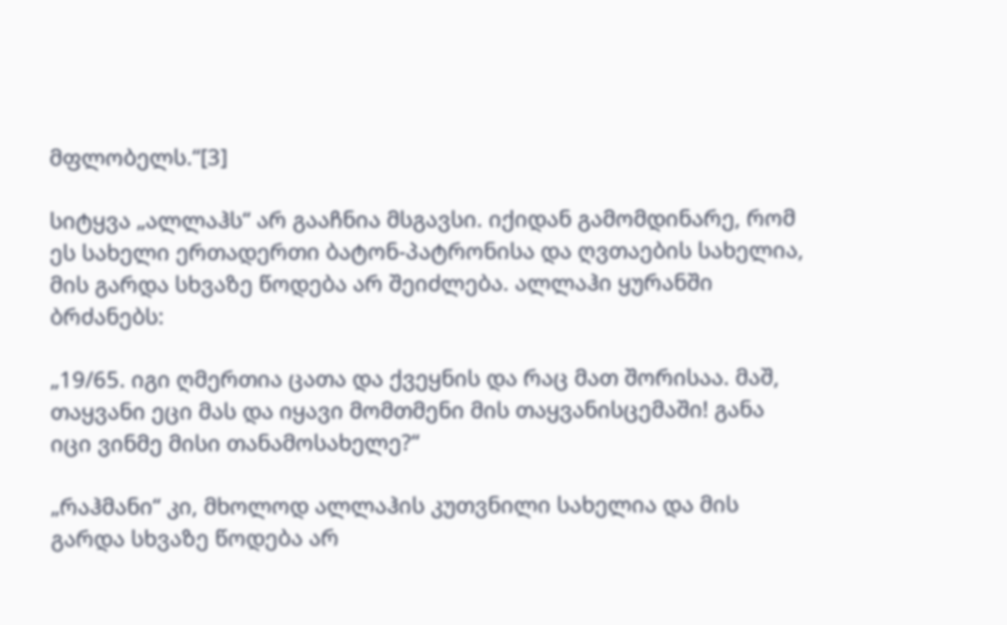მფლობელს.“[3]

სიტყვა „ალლაჰს“ არ გააჩნია მსგავსი. იქიდან გამომდინარე, რომ ეს სახელი ერთადერთი ბატონ-პატრონისა და ღვთაების სახელია, მის გარდა სხვაზე წოდება არ შეიძლება. ალლაჰი ყურანში ბრძანებს:

„19/65. იგი ღმერთია ცათა და ქვეყნის და რაც მათ შორისაა. მაშ, თაყვანი ეცი მას და იყავი მომთმენი მის თაყვანისცემაში! განა იცი ვინმე მისი თანამოსახელე?“

„რაჰმანი“ კი, მხოლოდ ალლაჰის კუთვნილი სახელია და მის გარდა სხვაზე წოდება არ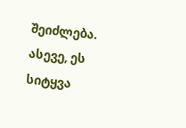შეიძლება. ასევე, ეს სიტყვა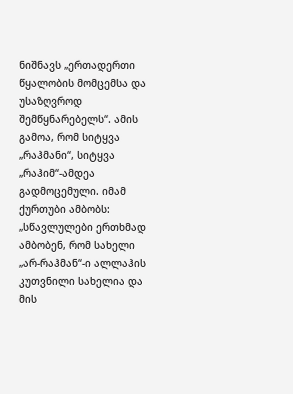ნიშნავს „ერთადერთი წყალობის მომცემსა და უსაზღვროდ შემწყნარებელს“. ამის გამოა, რომ სიტყვა „რაჰმანი“, სიტყვა „რაჰიმ“-ამდეა გადმოცემული. იმამ ქურთუბი ამბობს: „სწავლულები ერთხმად ამბობენ, რომ სახელი „არ-რაჰმან“-ი ალლაჰის კუთვნილი სახელია და მის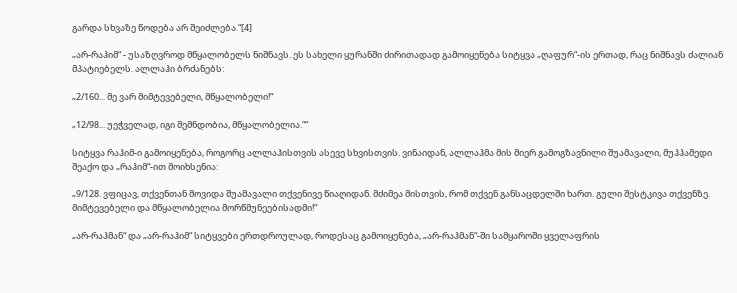გარდა სხვაზე წოდება არ შეიძლება.“[4]

„არ-რაჰიმ“ - უსაზღვროდ მწყალობელს ნიშნავს. ეს სახელი ყურანში ძირითადად გამოიყენება სიტყვა „ღაფურ“-ის ერთად, რაც ნიშნავს ძალიან მპატიებელს. ალლაჰი ბრძანებს:

„2/160... მე ვარ მიმტევებელი, მწყალობელი!“

„12/98... უეჭველად, იგი შემნდობია, მწყალობელია.““

სიტყვა რაჰიმ-ი გამოიყენება, როგორც ალლაჰისთვის ასევე სხვისთვის. ვინაიდან, ალლაჰმა მის მიერ გამოგზავნილი შუამავალი, მუჰჰამედი შეაქო და „რაჰიმ“-ით მოიხსენია:

„9/128. ვფიცავ, თქვენთან მოვიდა შუამავალი თქვენივე წიაღიდან. მძიმეა მისთვის, რომ თქვენ განსაცდელში ხართ. გული შესტკივა თქვენზე. მიმტევებელი და მწყალობელია მორწმუნეებისადმი!“

„არ-რაჰმან“ და „არ-რაჰიმ“ სიტყვები ერთდროულად, როდესაც გამოიყენება, „არ-რაჰმან“-ში სამყაროში ყველაფრის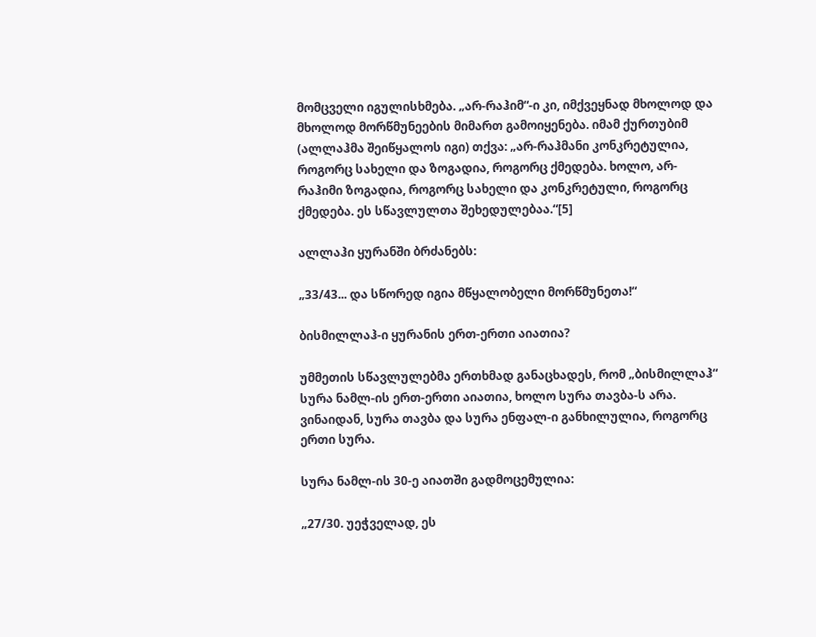მომცველი იგულისხმება. „არ-რაჰიმ“-ი კი, იმქვეყნად მხოლოდ და მხოლოდ მორწმუნეების მიმართ გამოიყენება. იმამ ქურთუბიმ (ალლაჰმა შეიწყალოს იგი) თქვა: „არ-რაჰმანი კონკრეტულია, როგორც სახელი და ზოგადია, როგორც ქმედება. ხოლო, არ-რაჰიმი ზოგადია, როგორც სახელი და კონკრეტული, როგორც ქმედება. ეს სწავლულთა შეხედულებაა.“[5]

ალლაჰი ყურანში ბრძანებს:

„33/43... და სწორედ იგია მწყალობელი მორწმუნეთა!“

ბისმილლაჰ-ი ყურანის ერთ-ერთი აიათია?

უმმეთის სწავლულებმა ერთხმად განაცხადეს, რომ „ბისმილლაჰ“ სურა ნამლ-ის ერთ-ერთი აიათია, ხოლო სურა თავბა-ს არა. ვინაიდან, სურა თავბა და სურა ენფალ-ი განხილულია, როგორც ერთი სურა.

სურა ნამლ-ის 30-ე აიათში გადმოცემულია:

„27/30. უეჭველად, ეს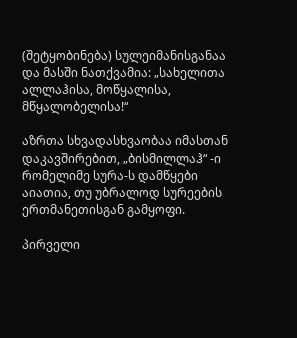(შეტყობინება) სულეიმანისგანაა და მასში ნათქვამია: „სახელითა ალლაჰისა, მოწყალისა, მწყალობელისა!“

აზრთა სხვადასხვაობაა იმასთან დაკავშირებით, „ბისმილლაჰ“ -ი რომელიმე სურა-ს დამწყები აიათია, თუ უბრალოდ სურეების ერთმანეთისგან გამყოფი.

პირველი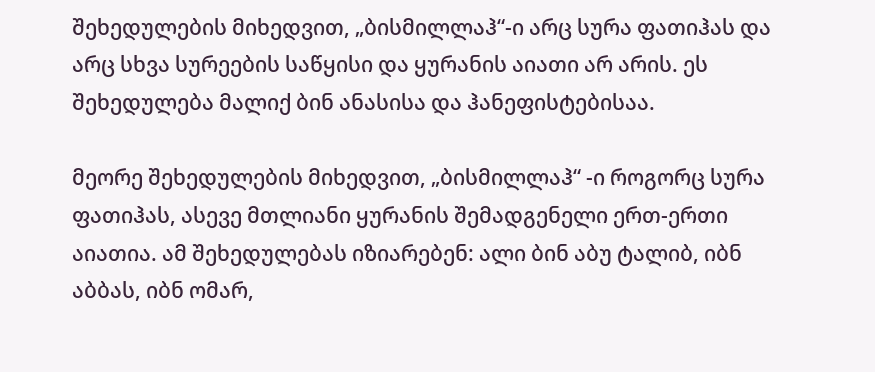შეხედულების მიხედვით, „ბისმილლაჰ“-ი არც სურა ფათიჰას და არც სხვა სურეების საწყისი და ყურანის აიათი არ არის. ეს შეხედულება მალიქ ბინ ანასისა და ჰანეფისტებისაა.

მეორე შეხედულების მიხედვით, „ბისმილლაჰ“ -ი როგორც სურა ფათიჰას, ასევე მთლიანი ყურანის შემადგენელი ერთ-ერთი აიათია. ამ შეხედულებას იზიარებენ: ალი ბინ აბუ ტალიბ, იბნ აბბას, იბნ ომარ,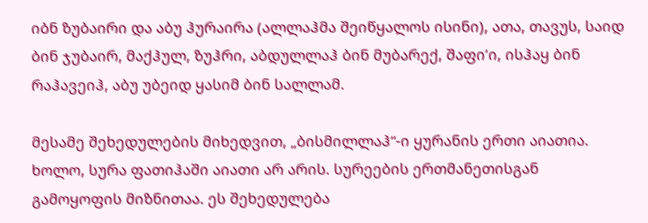იბნ ზუბაირი და აბუ ჰურაირა (ალლაჰმა შეიწყალოს ისინი), ათა, თავუს, საიდ ბინ ჯუბაირ, მაქჰულ, ზუჰრი, აბდულლაჰ ბინ მუბარექ, შაფი’ი, ისჰაყ ბინ რაჰავეიჰ, აბუ უბეიდ ყასიმ ბინ სალლამ.

მესამე შეხედულების მიხედვით, „ბისმილლაჰ“-ი ყურანის ერთი აიათია. ხოლო, სურა ფათიჰაში აიათი არ არის. სურეების ერთმანეთისგან გამოყოფის მიზნითაა. ეს შეხედულება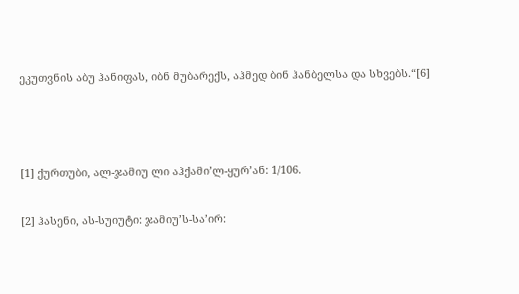ეკუთვნის აბუ ჰანიფას, იბნ მუბარექს, აჰმედ ბინ ჰანბელსა და სხვებს.“[6]



[1] ქურთუბი, ალ-ჯამიუ ლი აჰქამი’ლ-ყურ’ან: 1/106.

[2] ჰასენი, ას-სუიუტი: ჯამიუ’ს-სა’ირ: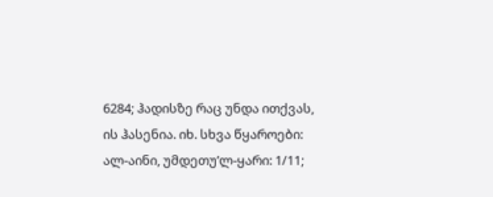6284; ჰადისზე რაც უნდა ითქვას, ის ჰასენია. იხ. სხვა წყაროები: ალ-აინი, უმდეთუ’ლ-ყარი: 1/11;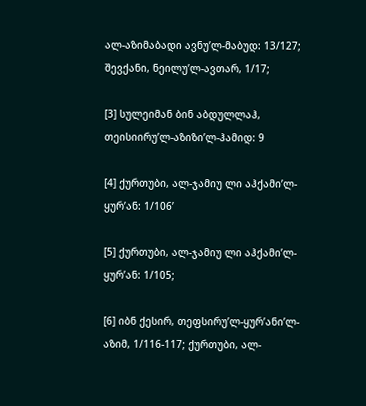ალ-აზიმაბადი ავნუ’ლ-მაბუდ: 13/127; შევქანი, ნეილუ’ლ-ავთარ, 1/17;

[3] სულეიმან ბინ აბდულლაჰ, თეისიირუ’ლ-აზიზი’ლ-ჰამიდ: 9

[4] ქურთუბი, ალ-ჯამიუ ლი აჰქამი’ლ-ყურ’ან: 1/106’

[5] ქურთუბი, ალ-ჯამიუ ლი აჰქამი’ლ-ყურ’ან: 1/105;

[6] იბნ ქესირ, თეფსირუ’ლ-ყურ’ანი’ლ-აზიმ, 1/116-117; ქურთუბი, ალ-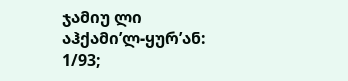ჯამიუ ლი აჰქამი’ლ-ყურ’ან: 1/93;